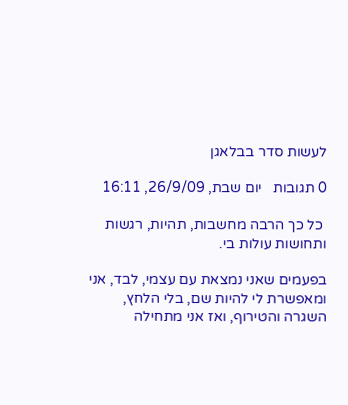לעשות סדר בבלאגן

0 תגובות   יום שבת, 26/9/09, 16:11

 כל כך הרבה מחשבות, תהיות, רגשות ותחושות עולות בי.

בפעמים שאני נמצאת עם עצמי, לבד, אני ומאפשרת לי להיות שם, בלי הלחץ, השגרה והטירוף, ואז אני מתחילה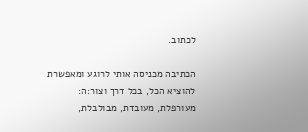לכתוב.

הכתיבה מכניסה אותי לרוגע ומאפשרת להוציא הכל, בכל דרך וצור:ה: מעורפלת, מעובדת, מבולבלת,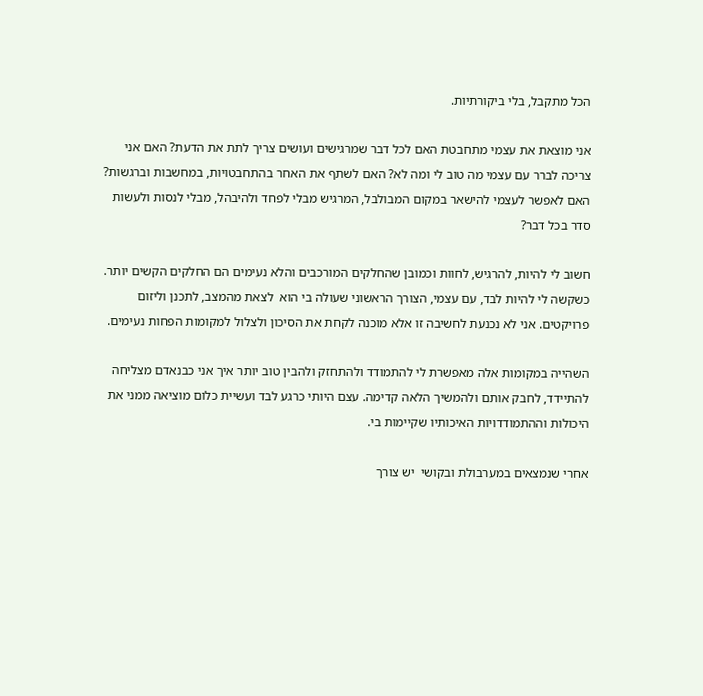הכל מתקבל, בלי ביקורתיות.

אני מוצאת את עצמי מתחבטת האם לכל דבר שמרגישים ועושים צריך לתת את הדעת? האם אני צריכה לברר עם עצמי מה טוב לי ומה לא? האם לשתף את האחר בהתחבטויות, במחשבות וברגשות? האם לאפשר לעצמי להישאר במקום המבולבל, המרגיש מבלי לפחד ולהיבהל, מבלי לנסות ולעשות סדר בכל דבר?

חשוב לי להיות, להרגיש, לחוות וכמובן שהחלקים המורכבים והלא נעימים הם החלקים הקשים יותר. כשקשה לי להיות לבד, עם עצמי, הצורך הראשוני שעולה בי הוא  לצאת מהמצב, לתכנן וליזום פרויקטים. אני לא נכנעת לחשיבה זו אלא מוכנה לקחת את הסיכון ולצלול למקומות הפחות נעימים.

השהייה במקומות אלה מאפשרת לי להתמודד ולהתחזק ולהבין טוב יותר איך אני כבנאדם מצליחה להתיידד, לחבק אותם ולהמשיך הלאה קדימה. עצם היותי כרגע לבד ועשיית כלום מוציאה ממני את היכולות וההתמודדויות האיכותיו שקיימות בי.

אחרי שנמצאים במערבולת ובקושי  יש צורך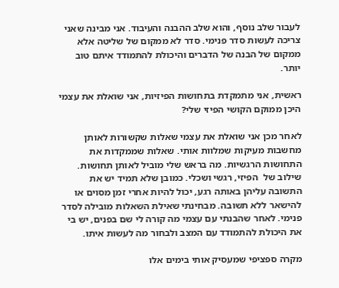לעבור שלב נוסף, והוא שלב ההבנה והעיבוד. אני מבינה שאני צריכה לעשות סדר פנימי. סדר לא ממקום של שליטה אלא ממקום של הבנה של הדברים והיכולת להתמודד איתם טוב יותר.

ראשית, אני מתמקדת בתחושות הפיזיות, אני שואלת את עצמי היכן ממוקם הקושי הפיזי שלי?

לאחר מכן אני שואלת את עצמי שאלות שקשורות לאותן מחשבות מעיקות שמלוות אותי. שאלות שממקדות את התחושות הרגשיות. מה בראש שלי מוביל לאותן תחושות. שילוב של  הפיזי, רגשי ושכלי. כמובן שלא תמיד יש את התשובה עליהן באותה רגע, יכול להיות אחרי זמן מסוים או להישאר ללא תשובה. מבחינתי שאילת השאלות מובילה לסדר פנימי. לאחר שהבנתי עם עצמי מה קורה לי שם בפנים, יש בי את היכולת להתמודד עם המצב ולבחור מה לעשות איתו.

מקרה ספציפי שמעסיק אותי בימים אלו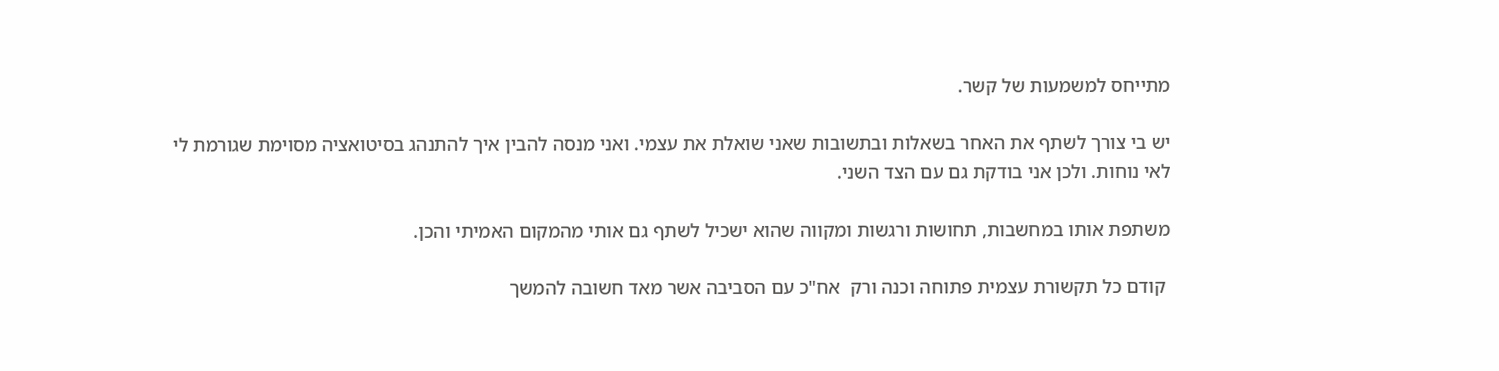מתייחס למשמעות של קשר.

יש בי צורך לשתף את האחר בשאלות ובתשובות שאני שואלת את עצמי. ואני מנסה להבין איך להתנהג בסיטואציה מסוימת שגורמת לי לאי נוחות. ולכן אני בודקת גם עם הצד השני.

משתפת אותו במחשבות, תחושות ורגשות ומקווה שהוא ישכיל לשתף גם אותי מהמקום האמיתי והכן.

 קודם כל תקשורת עצמית פתוחה וכנה ורק  אח"כ עם הסביבה אשר מאד חשובה להמשך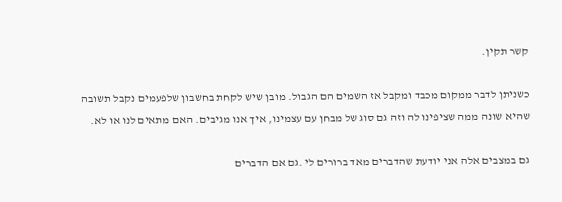קשר תקין.

כשניתן לדבר ממקום מכבד ומקבל אז השמים הם הגבול. מובן שיש לקחת בחשבון שלפעמים נקבל תשובה שהיא שונה ממה שציפינו לה וזה גם סוג של מבחן עם עצמינו, איך אנו מגיבים. האם מתאים לנו או לא.

גם במצבים אלה אני יודעת שהדברים מאד ברורים לי .גם אם הדברים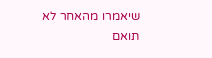שיאמרו מהאחר לא תואם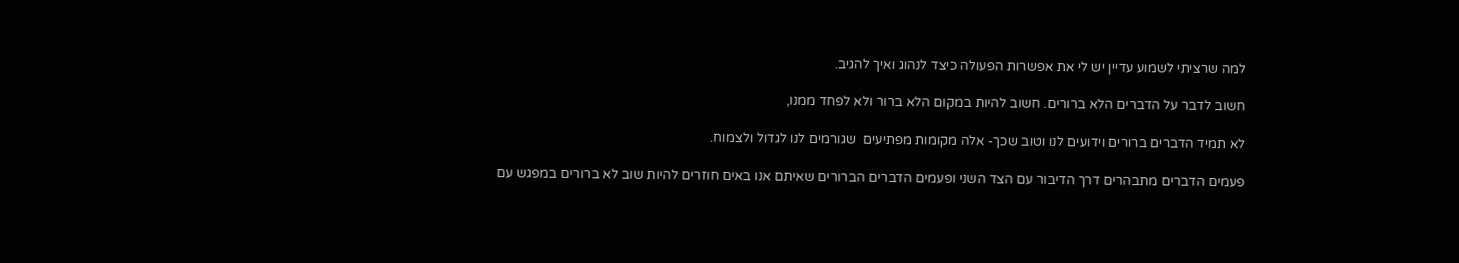למה שרציתי לשמוע עדיין יש לי את אפשרות הפעולה כיצד לנהוג ואיך להגיב.

חשוב לדבר על הדברים הלא ברורים. חשוב להיות במקום הלא ברור ולא לפחד ממנו,

לא תמיד הדברים ברורים וידועים לנו וטוב שכך- אלה מקומות מפתיעים  שגורמים לנו לגדול ולצמוח.

פעמים הדברים מתבהרים דרך הדיבור עם הצד השני ופעמים הדברים הברורים שאיתם אנו באים חוזרים להיות שוב לא ברורים במפגש עם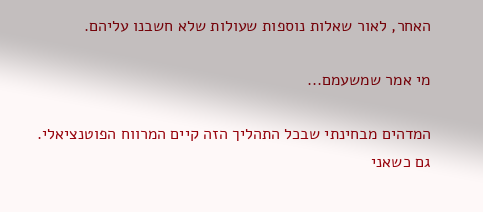האחר, לאור שאלות נוספות שעולות שלא חשבנו עליהם.

מי אמר שמשעמם...

המדהים מבחינתי שבכל התהליך הזה קיים המרווח הפוטנציאלי. גם כשאני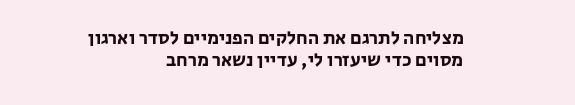מצליחה לתרגם את החלקים הפנימיים לסדר וארגון מסוים כדי שיעזרו לי, עדיין נשאר מרחב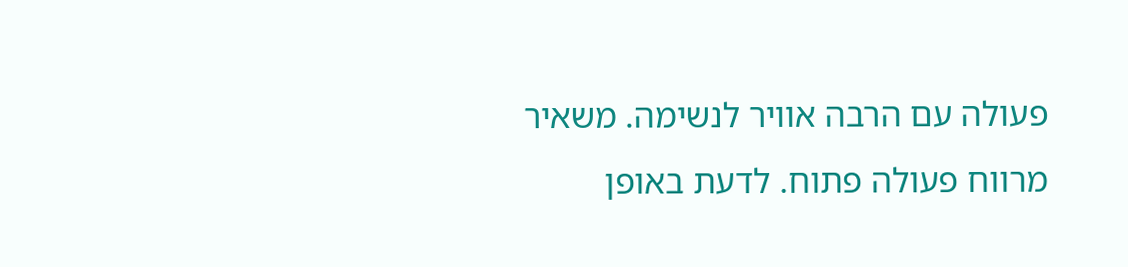פעולה עם הרבה אוויר לנשימה. משאיר מרווח פעולה פתוח. לדעת באופן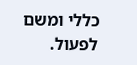כללי ומשם לפעול.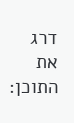דרג את התוכן: